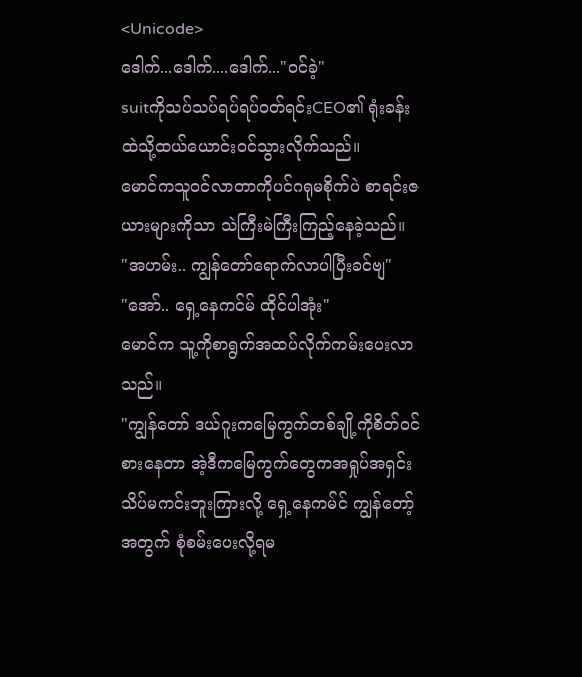<Unicode>
ဒေါက်...ဒေါက်....ဒေါက်..."ဝင်ခဲ့"
suitကိုသပ်သပ်ရပ်ရပ်ဝတ်ရင်းCEO၏ ရုံးခန်းထဲသို့ထယ်ယောင်းဝင်သွားလိုက်သည်။
မောင်ကသူဝင်လာတာကိုပင်ဂရုမစိုက်ပဲ စာရင်းဇယားများကိုသာ သဲကြီးမဲကြီးကြည့်နေခဲ့သည်။
"အဟမ်း.. ကျွန်တော်ရောက်လာပါပြီးခင်ဗျ"
"အော်.. ရှေ့နေကင်မ် ထိုင်ပါအုံး"
မောင်က သူ့ကိုစာရွက်အထပ်လိုက်ကမ်းပေးလာသည်။
"ကျွန်တော် ဒယ်ဂူးကမြေကွက်တစ်ချို့ကိုစိတ်ဝင်စားနေတာ အဲ့ဒီကမြေကွက်တွေကအရှုပ်အရှင်းသိပ်မကင်းဘူးကြားလို့ ရှေ့နေကမ်င် ကျွန်တော့်အတွက် စုံစမ်းပေးလို့ရမ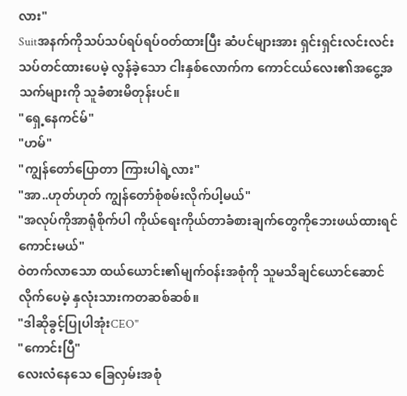လား"
Suitအနက်ကိုသပ်သပ်ရပ်ရပ်ဝတ်ထားပြီး ဆံပင်များအား ရှင်းရှင်းလင်းလင်းသပ်တင်ထားပေမဲ့ လွန်ခဲ့သော ငါးနှစ်လောက်က ကောင်ငယ်လေး၏အငွေ့အသက်များကို သူခံစားမိတုန်းပင်။
"ရှေ့နေကင်မ်"
"ဟမ်"
"ကျွန်တော်ပြောတာ ကြားပါရဲ့လား"
"အာ..ဟုတ်ဟုတ် ကျွန်တော်စုံစမ်းလိုက်ပါ့မယ်"
"အလုပ်ကိုအာရုံစိုက်ပါ ကိုယ်ရေးကိုယ်တာခံစားချက်တွေကိုဘေးဖယ်ထားရင်ကောင်းမယ်"
ဝဲတက်လာသော ထယ်ယောင်း၏မျက်ဝန်းအစုံကို သူမသိချင်ယောင်ဆောင်လိုက်ပေမဲ့ နှလုံးသားကတဆစ်ဆစ်။
"ဒါဆိုခွင့်ပြုပါအုံးCEO"
"ကောင်းပြီ"
လေးလံနေသေ ခြေလှမ်းအစုံ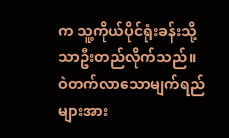က သူ့ကိုယ်ပိုင်ရုံးခန်းသို့သာဦးတည်လိုက်သည်။
ဝဲတက်လာသောမျက်ရည်များအား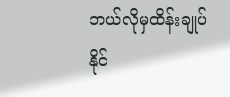ဘယ်လိုမှထိန်းချုပ်နိုင်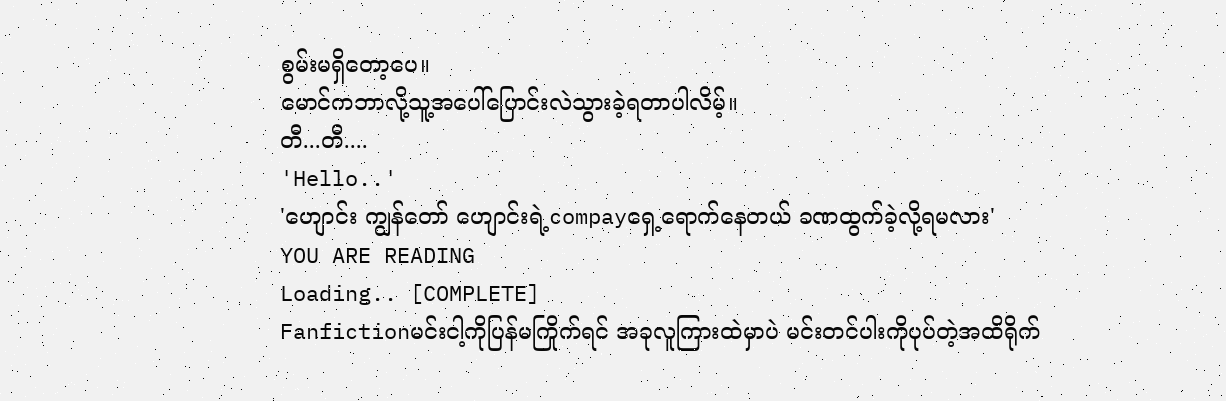စွမ်းမရှိတော့ပေ။
မောင်ကဘာလို့သူ့အပေါ်ပြောင်းလဲသွားခဲ့ရတာပါလိမ့်။
တီ...တီ....
'Hello..'
'ဟျောင်း ကျွန်တော် ဟျောင်းရဲ့compayရှေ့ရောက်နေတယ် ခဏထွက်ခဲ့လို့ရမလား'
YOU ARE READING
Loading.. [COMPLETE]
Fanfictionမင်းငါ့ကိုပြန်မကြိုက်ရင် အခုလူကြားထဲမှာပဲ မင်းတင်ပါးကိုပုပ်တဲ့အထိရိုက်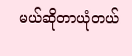မယ်ဆိုတာယုံတယ်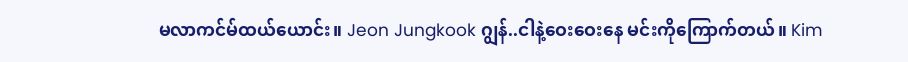မလာကင်မ်ထယ်ယောင်း။ Jeon Jungkook ဂျွန်..ငါနဲ့ဝေးဝေးနေ မင်းကိုကြောက်တယ်။ Kim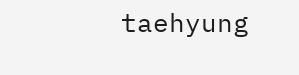taehyung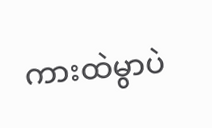ကားထဲမွာပဲ